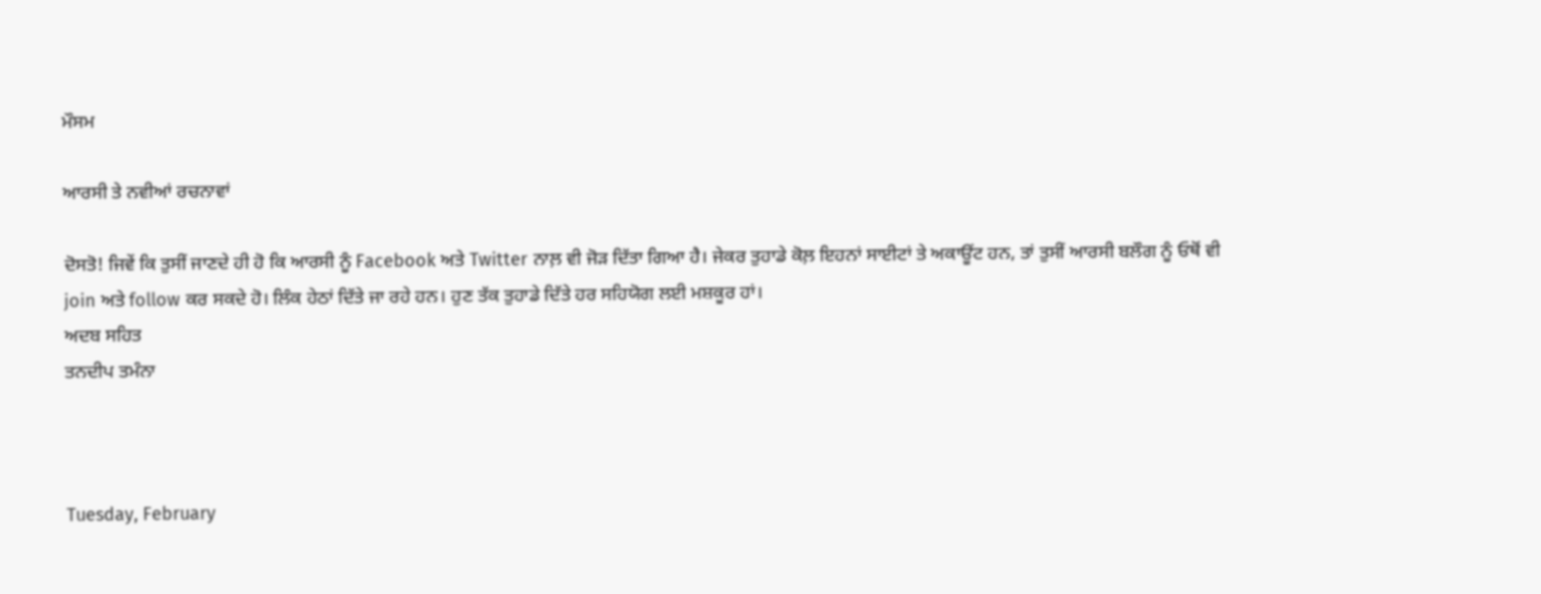ਮੌਸਮ

ਆਰਸੀ ਤੇ ਨਵੀਆਂ ਰਚਨਾਵਾਂ

ਦੋਸਤੋ! ਜਿਵੇਂ ਕਿ ਤੁਸੀਂ ਜਾਣਦੇ ਹੀ ਹੋ ਕਿ ਆਰਸੀ ਨੂੰ Facebook ਅਤੇ Twitter ਨਾਲ਼ ਵੀ ਜੋੜ ਦਿੱਤਾ ਗਿਆ ਹੈ। ਜੇਕਰ ਤੁਹਾਡੇ ਕੋਲ਼ ਇਹਨਾਂ ਸਾਈਟਾਂ ਤੇ ਅਕਾਊਂਟ ਹਨ, ਤਾਂ ਤੁਸੀਂ ਆਰਸੀ ਬਲੌਗ ਨੂੰ ਓਥੋਂ ਵੀ join ਅਤੇ follow ਕਰ ਸਕਦੇ ਹੋ। ਲਿੰਕ ਹੇਠਾਂ ਦਿੱਤੇ ਜਾ ਰਹੇ ਹਨ। ਹੁਣ ਤੱਕ ਤੁਹਾਡੇ ਦਿੱਤੇ ਹਰ ਸਹਿਯੋਗ ਲਈ ਮਸ਼ਕੂਰ ਹਾਂ।
ਅਦਬ ਸਹਿਤ
ਤਨਦੀਪ ਤਮੰਨਾ



Tuesday, February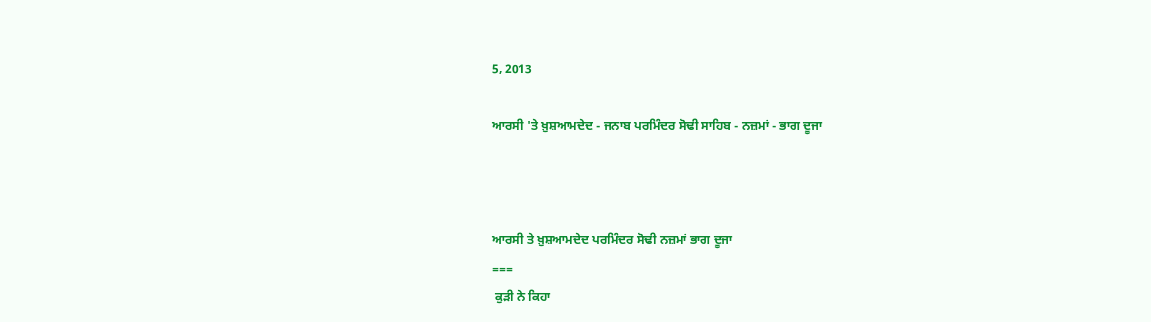5, 2013

ਆਰਸੀ 'ਤੇ ਖ਼ੁਸ਼ਆਮਦੇਦ - ਜਨਾਬ ਪਰਮਿੰਦਰ ਸੋਢੀ ਸਾਹਿਬ - ਨਜ਼ਮਾਂ - ਭਾਗ ਦੂਜਾ



ਆਰਸੀ ਤੇ ਖ਼ੁਸ਼ਆਮਦੇਦ ਪਰਮਿੰਦਰ ਸੋਢੀ ਨਜ਼ਮਾਂ ਭਾਗ ਦੂਜਾ
===
 ਕੁੜੀ ਨੇ ਕਿਹਾ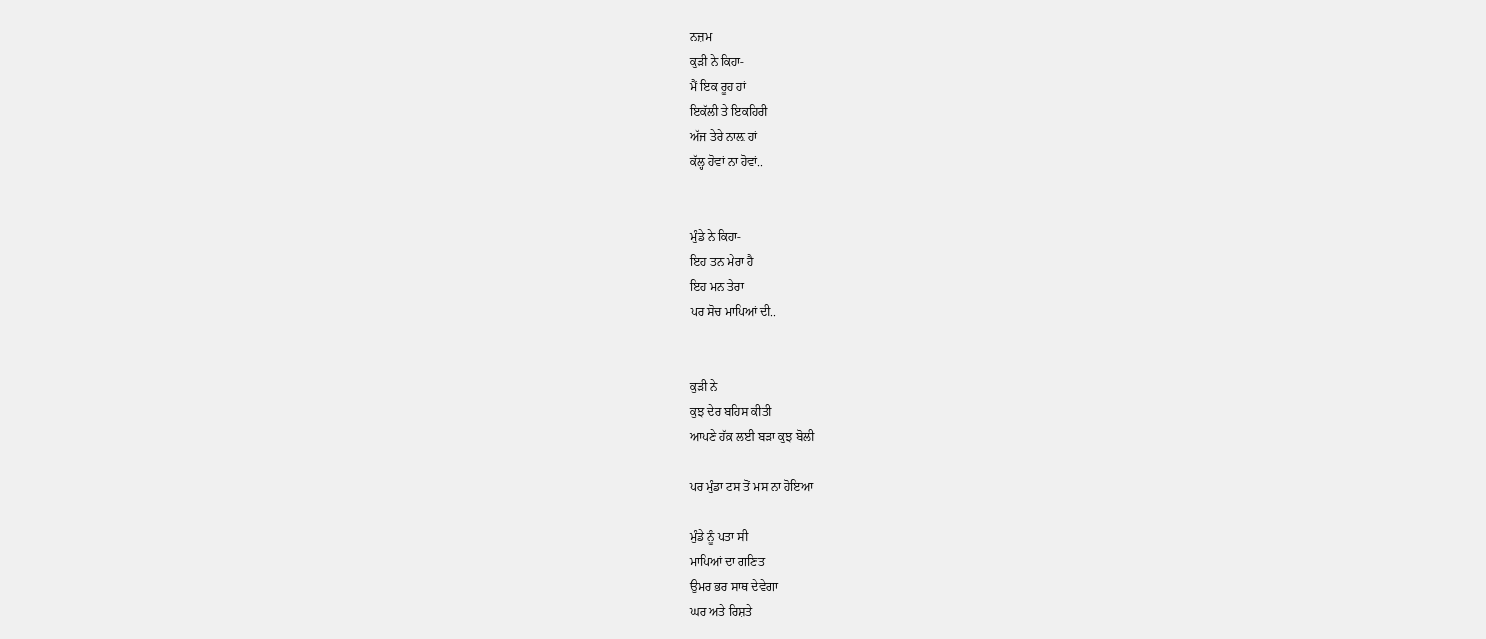ਨਜ਼ਮ
ਕੁੜੀ ਨੇ ਕਿਹਾ-
ਮੈਂ ਇਕ ਰੂਹ ਹਾਂ
ਇਕੱਲੀ ਤੇ ਇਕਹਿਰੀ
ਅੱਜ ਤੇਰੇ ਨਾਲ਼ ਹਾਂ
ਕੱਲ੍ਹ ਹੋਵਾਂ ਨਾ ਹੋਵਾਂ..


ਮੁੰਡੇ ਨੇ ਕਿਹਾ-
ਇਹ ਤਨ ਮੇਰਾ ਹੈ
ਇਹ ਮਨ ਤੇਰਾ
ਪਰ ਸੋਚ ਮਾਪਿਆਂ ਦੀ..


ਕੁੜੀ ਨੇ
ਕੁਝ ਦੇਰ ਬਹਿਸ ਕੀਤੀ
ਆਪਣੇ ਹੱਕ਼ ਲਈ ਬੜਾ ਕੁਝ ਬੋਲੀ

ਪਰ ਮੁੰਡਾ ਟਸ ਤੋਂ ਮਸ ਨਾ ਹੋਇਆ

ਮੁੰਡੇ ਨੂੰ ਪਤਾ ਸੀ
ਮਾਪਿਆਂ ਦਾ ਗਣਿਤ
ਉਮਰ ਭਰ ਸਾਥ ਦੇਵੇਗਾ
ਘਰ ਅਤੇ ਰਿਸ਼ਤੇ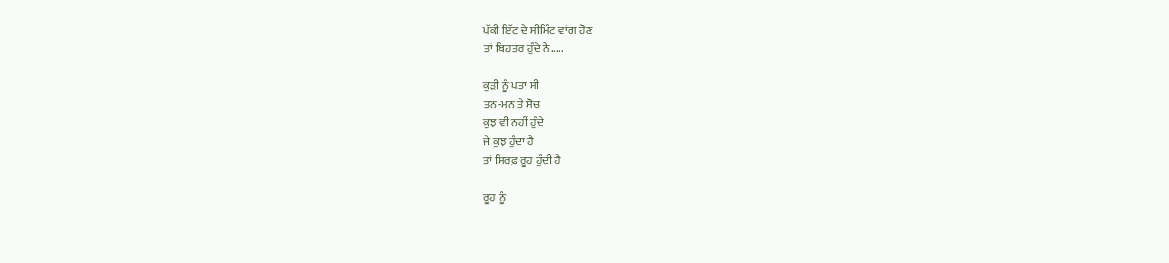ਪੱਕੀ ਇੱਟ ਦੇ ਸੀਮਿੰਟ ਵਾਂਗ ਹੋਣ
ਤਾਂ ਬਿਹਤਰ ਹੁੰਦੇ ਨੇ.....

ਕੁੜੀ ਨੂੰ ਪਤਾ ਸੀ
ਤਨ-ਮਨ ਤੇ ਸੋਚ
ਕੁਝ ਵੀ ਨਹੀਂ ਹੁੰਦੇ
ਜੇ ਕੁਝ ਹੁੰਦਾ ਹੈ
ਤਾਂ ਸਿਰਫ਼ ਰੂਹ ਹੁੰਦੀ ਹੈ

ਰੂਹ ਨੂੰ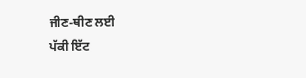ਜੀਣ-ਥੀਣ ਲਈ
ਪੱਕੀ ਇੱਟ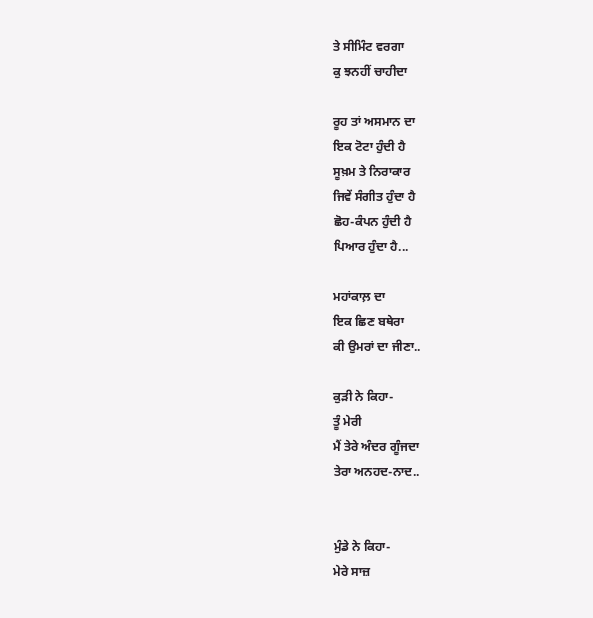ਤੇ ਸੀਮਿੰਟ ਵਰਗਾ
ਕੁ ਝਨਹੀਂ ਚਾਹੀਦਾ

ਰੂਹ ਤਾਂ ਅਸਮਾਨ ਦਾ
ਇਕ ਟੋਟਾ ਹੁੰਦੀ ਹੈ
ਸੂਖ਼ਮ ਤੇ ਨਿਰਾਕਾਰ
ਜਿਵੇਂ ਸੰਗੀਤ ਹੁੰਦਾ ਹੈ
ਛੋਹ-ਕੰਪਨ ਹੁੰਦੀ ਹੈ
ਪਿਆਰ ਹੁੰਦਾ ਹੈ...

ਮਹਾਂਕਾਲ਼ ਦਾ
ਇਕ ਛਿਣ ਬਥੇਰਾ
ਕੀ ਉਮਰਾਂ ਦਾ ਜੀਣਾ..

ਕੁੜੀ ਨੇ ਕਿਹਾ-
ਤੂੰ ਮੇਰੀ
ਮੈਂ ਤੇਰੇ ਅੰਦਰ ਗੂੰਜਦਾ
ਤੇਰਾ ਅਨਹਦ-ਨਾਦ..


ਮੁੰਡੇ ਨੇ ਕਿਹਾ-
ਮੇਰੇ ਸਾਜ਼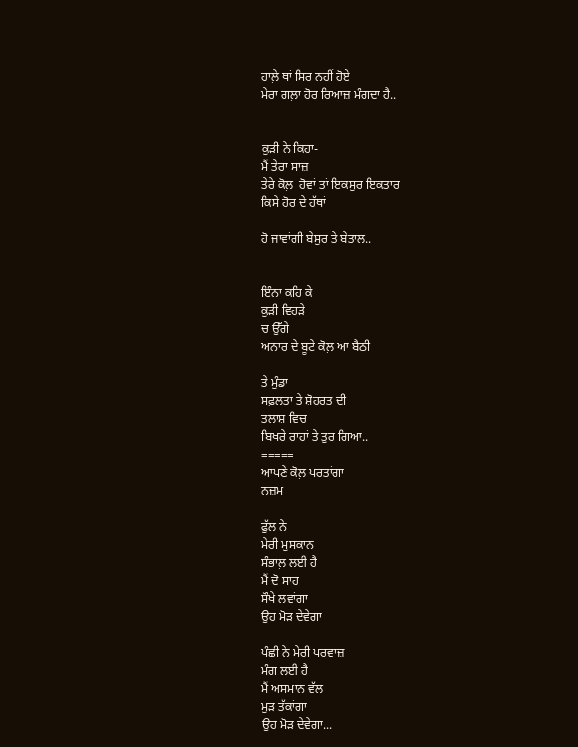ਹਾਲ਼ੇ ਥਾਂ ਸਿਰ ਨਹੀਂ ਹੋਏ
ਮੇਰਾ ਗਲ਼ਾ ਹੋਰ ਰਿਆਜ਼ ਮੰਗਦਾ ਹੈ..


ਕੁੜੀ ਨੇ ਕਿਹਾ-
ਮੈਂ ਤੇਰਾ ਸਾਜ਼
ਤੇਰੇ ਕੋਲ਼  ਹੋਵਾਂ ਤਾਂ ਇਕਸੁਰ ਇਕਤਾਰ
ਕਿਸੇ ਹੋਰ ਦੇ ਹੱਥਾਂ

ਹੋ ਜਾਵਾਂਗੀ ਬੇਸੁਰ ਤੇ ਬੇਤਾਲ..


ਇੰਨਾ ਕਹਿ ਕੇ
ਕੁੜੀ ਵਿਹੜੇ
ਚ ਉੱਗੇ
ਅਨਾਰ ਦੇ ਬੂਟੇ ਕੋਲ਼ ਆ ਬੈਠੀ

ਤੇ ਮੁੰਡਾ
ਸਫ਼ਲਤਾ ਤੇ ਸ਼ੋਹਰਤ ਦੀ
ਤਲਾਸ਼ ਵਿਚ
ਬਿਖਰੇ ਰਾਹਾਂ ਤੇ ਤੁਰ ਗਿਆ..
=====
ਆਪਣੇ ਕੋਲ਼ ਪਰਤਾਂਗਾ
ਨਜ਼ਮ

ਫੁੱਲ ਨੇ
ਮੇਰੀ ਮੁਸਕਾਨ
ਸੰਭਾਲ਼ ਲਈ ਹੈ
ਮੈਂ ਦੋ ਸਾਹ
ਸੌਖੇ ਲਵਾਂਗਾ
ਉਹ ਮੋੜ ਦੇਵੇਗਾ

ਪੰਛੀ ਨੇ ਮੇਰੀ ਪਰਵਾਜ਼
ਮੰਗ ਲਈ ਹੈ
ਮੈਂ ਅਸਮਾਨ ਵੱਲ
ਮੁੜ ਤੱਕਾਂਗਾ
ਉਹ ਮੋੜ ਦੇਵੇਗਾ...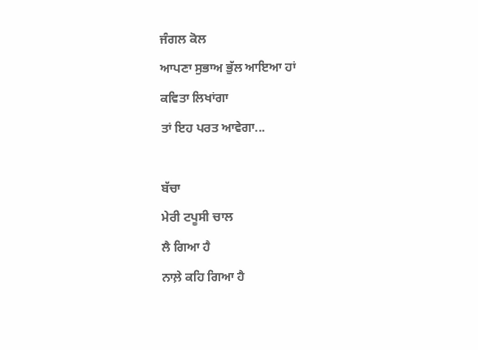ਜੰਗਲ ਕੋਲ
ਆਪਣਾ ਸੁਭਾਅ ਭੁੱਲ ਆਇਆ ਹਾਂ
ਕਵਿਤਾ ਲਿਖਾਂਗਾ
ਤਾਂ ਇਹ ਪਰਤ ਆਵੇਗਾ...

ਬੱਚਾ
ਮੇਰੀ ਟਪੂਸੀ ਚਾਲ
ਲੈ ਗਿਆ ਹੈ
ਨਾਲ਼ੇ ਕਹਿ ਗਿਆ ਹੈ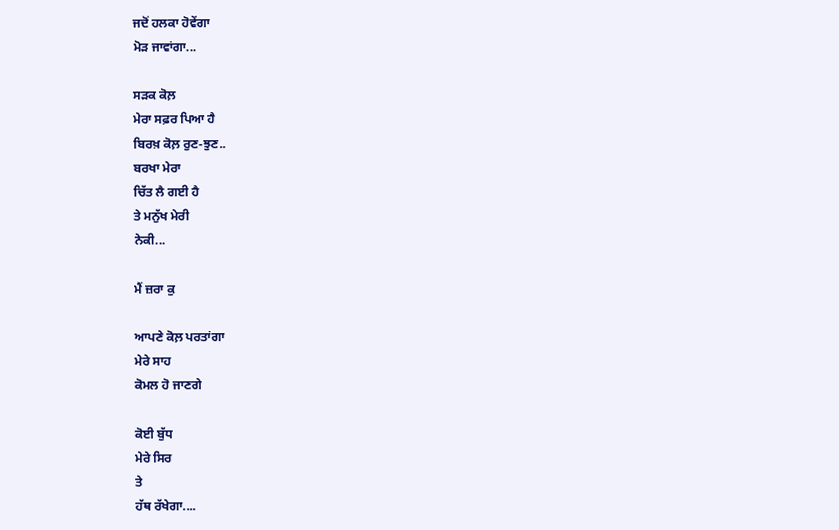ਜਦੋਂ ਹਲਕਾ ਹੋਵੇਂਗਾ
ਮੋੜ ਜਾਵਾਂਗਾ...

ਸੜਕ ਕੋਲ਼
ਮੇਰਾ ਸਫ਼ਰ ਪਿਆ ਹੈ
ਬਿਰਖ਼ ਕੋਲ਼ ਰੁਣ-ਝੁਣ..
ਬਰਖਾ ਮੇਰਾ
ਚਿੱਤ ਲੈ ਗਈ ਹੈ
ਤੇ ਮਨੁੱਖ ਮੇਰੀ
ਨੇਕੀ...

ਮੈਂ ਜ਼ਰਾ ਕੁ

ਆਪਣੇ ਕੋਲ਼ ਪਰਤਾਂਗਾ
ਮੇਰੇ ਸਾਹ
ਕੋਮਲ ਹੋ ਜਾਣਗੇ

ਕੋਈ ਬੁੱਧ
ਮੇਰੇ ਸਿਰ
ਤੇ
ਹੱਥ ਰੱਖੇਗਾ....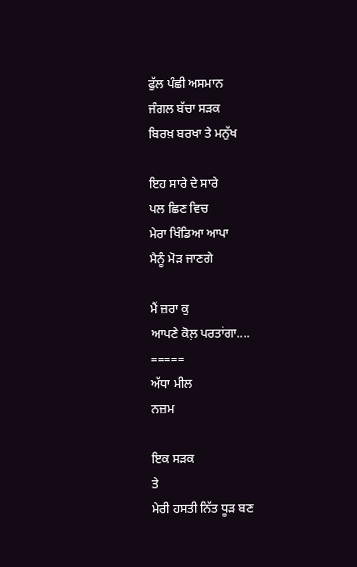ਫੁੱਲ ਪੰਛੀ ਅਸਮਾਨ
ਜੰਗਲ ਬੱਚਾ ਸੜਕ
ਬਿਰਖ਼ ਬਰਖਾ ਤੇ ਮਨੁੱਖ

ਇਹ ਸਾਰੇ ਦੇ ਸਾਰੇ
ਪਲ ਛਿਣ ਵਿਚ
ਮੇਰਾ ਖਿੰਡਿਆ ਆਪਾ
ਮੈਨੂੰ ਮੋੜ ਜਾਣਗੇ

ਮੈਂ ਜ਼ਰਾ ਕੁ
ਆਪਣੇ ਕੋਲ਼ ਪਰਤਾਂਗਾ....
=====
ਅੱਧਾ ਮੀਲ
ਨਜ਼ਮ

ਇਕ ਸੜਕ
ਤੇ
ਮੇਰੀ ਹਸਤੀ ਨਿੱਤ ਧੂੜ ਬਣ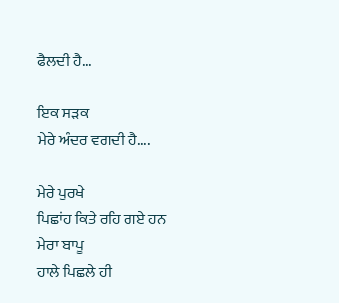ਫੈਲਦੀ ਹੈ...

ਇਕ ਸੜਕ
ਮੇਰੇ ਅੰਦਰ ਵਗਦੀ ਹੈ....

ਮੇਰੇ ਪੁਰਖੇ
ਪਿਛਾਂਹ ਕਿਤੇ ਰਹਿ ਗਏ ਹਨ
ਮੇਰਾ ਬਾਪੂ
ਹਾਲੇ ਪਿਛਲੇ ਹੀ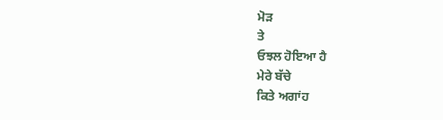ਮੋੜ
ਤੇ
ਓਝਲ ਹੋਇਆ ਹੈ
ਮੇਰੇ ਬੱਚੇ
ਕਿਤੇ ਅਗਾਂਹ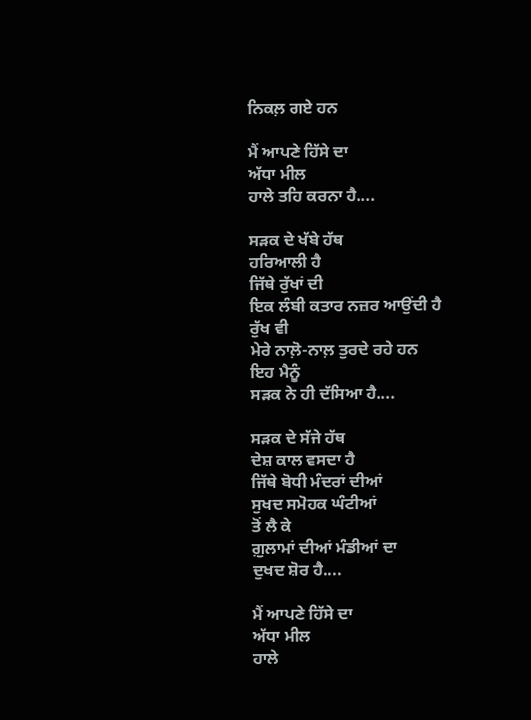ਨਿਕਲ਼ ਗਏ ਹਨ

ਮੈਂ ਆਪਣੇ ਹਿੱਸੇ ਦਾ
ਅੱਧਾ ਮੀਲ
ਹਾਲੇ ਤਹਿ ਕਰਨਾ ਹੈ....

ਸੜਕ ਦੇ ਖੱਬੇ ਹੱਥ
ਹਰਿਆਲੀ ਹੈ
ਜਿੱਥੇ ਰੁੱਖਾਂ ਦੀ
ਇਕ ਲੰਬੀ ਕਤਾਰ ਨਜ਼ਰ ਆਉਂਦੀ ਹੈ
ਰੁੱਖ ਵੀ
ਮੇਰੇ ਨਾਲ਼ੋ-ਨਾਲ਼ ਤੁਰਦੇ ਰਹੇ ਹਨ
ਇਹ ਮੈਨੂੰ
ਸੜਕ ਨੇ ਹੀ ਦੱਸਿਆ ਹੈ....

ਸੜਕ ਦੇ ਸੱਜੇ ਹੱਥ
ਦੇਸ਼ ਕਾਲ ਵਸਦਾ ਹੈ
ਜਿੱਥੇ ਬੋਧੀ ਮੰਦਰਾਂ ਦੀਆਂ
ਸੁਖਦ ਸਮੋਹਕ ਘੰਟੀਆਂ
ਤੋਂ ਲੈ ਕੇ
ਗ਼ੁਲਾਮਾਂ ਦੀਆਂ ਮੰਡੀਆਂ ਦਾ
ਦੁਖਦ ਸ਼ੋਰ ਹੈ....

ਮੈਂ ਆਪਣੇ ਹਿੱਸੇ ਦਾ
ਅੱਧਾ ਮੀਲ
ਹਾਲੇ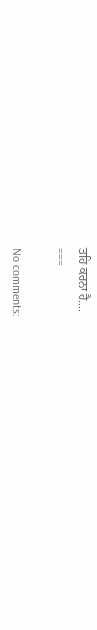ਤਹਿ ਕਰਨਾ ਹੈ....
===

No comments: